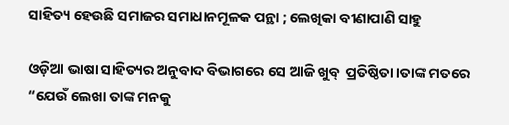ସାହିତ୍ୟ ହେଉଛି ସମାଜର ସମାଧାନମୂଳକ ପନ୍ଥା ; ଲେଖିକା ବୀଣାପାଣି ସାହୁ

ଓଡ଼ିଆ ଭାଷା ସାହିତ୍ୟର ଅନୁବାଦ ବିଭାଗରେ ସେ ଆଜି ଖୁବ୍  ପ୍ରତିଷ୍ଠିତା।ତାଙ୍କ ମତରେ “ଯେଉଁ ଲେଖା ତାଙ୍କ ମନକୁ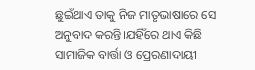ଛୁଇଁଥାଏ ତାକୁ ନିଜ ମାତୃଭାଷାରେ ସେ ଅନୁବାଦ କରନ୍ତି।ଯହିଁରେ ଥାଏ କିଛି ସାମାଜିକ ବାର୍ତ୍ତା ଓ ପ୍ରେରଣାଦାୟୀ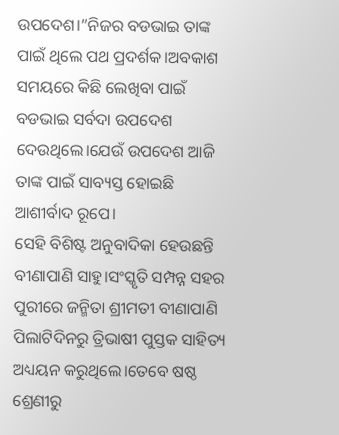ଉପଦେଶ।”ନିଜର ବଡଭାଇ ତାଙ୍କ ପାଇଁ ଥିଲେ ପଥ ପ୍ରଦର୍ଶକ।ଅବକାଶ ସମୟରେ କିଛି ଲେଖିବା ପାଇଁ ବଡଭାଇ ସର୍ବଦା ଉପଦେଶ ଦେଉଥିଲେ।ଯେଉଁ ଉପଦେଶ ଆଜି ତାଙ୍କ ପାଇଁ ସାବ୍ୟସ୍ତ ହୋଇଛି ଆଶୀର୍ବାଦ ରୂପେ।
ସେହି ବିଶିଷ୍ଟ ଅନୁବାଦିକା ହେଉଛନ୍ତି ବୀଣାପାଣି ସାହୁ।ସଂସ୍କୃତି ସମ୍ପନ୍ନ ସହର ପୁରୀରେ ଜନ୍ମିତା ଶ୍ରୀମତୀ ବୀଣାପାଣି ପିଲାଟିଦିନରୁ ତ୍ରିଭାଷୀ ପୁସ୍ତକ ସାହିତ୍ୟ ଅଧ୍ୟୟନ କରୁଥିଲେ।ତେବେ ଷଷ୍ଠ ଶ୍ରେଣୀରୁ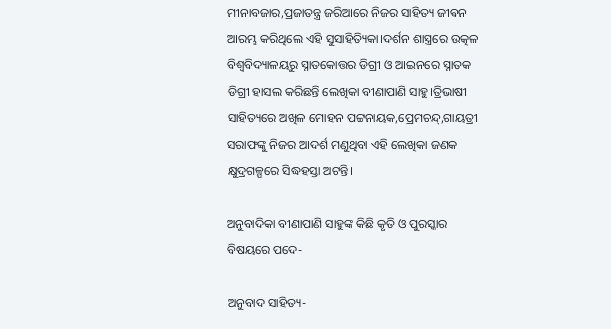ମୀନାବଜାର,ପ୍ରଜାତନ୍ତ୍ର ଜରିଆରେ ନିଜର ସାହିତ୍ୟ ଜୀଵନ ଆରମ୍ଭ କରିଥିଲେ ଏହି ସୁସାହିତ୍ୟିକା।ଦର୍ଶନ ଶାସ୍ତ୍ରରେ ଉତ୍କଳ ବିଶ୍ଵବିଦ୍ୟାଳୟରୁ ସ୍ନାତକୋତ୍ତର ଡିଗ୍ରୀ ଓ ଆଇନରେ ସ୍ନାତକ ଡିଗ୍ରୀ ହାସଲ କରିଛନ୍ତି ଲେଖିକା ବୀଣାପାଣି ସାହୁ।ତ୍ରିଭାଷୀ ସାହିତ୍ୟରେ ଅଖିଳ ମୋହନ ପଟ୍ଟନାୟକ,ପ୍ରେମଚନ୍ଦ୍,ଗାୟତ୍ରୀ ସରାଫଙ୍କୁ ନିଜର ଆଦର୍ଶ ମଣୁଥିବା ଏହି ଲେଖିକା ଜଣକ କ୍ଷୁଦ୍ରଗଳ୍ପରେ ସିଦ୍ଧହସ୍ତା ଅଟନ୍ତି।

ଅନୁବାଦିକା ବୀଣାପାଣି ସାହୁଙ୍କ କିଛି କୃତି ଓ ପୁରସ୍କାର ବିଷୟରେ ପଦେ-

ଅନୁବାଦ ସାହିତ୍ୟ-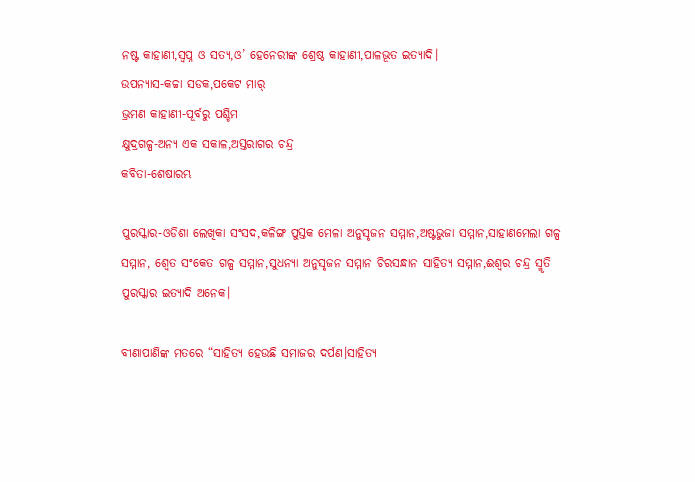ନଷ୍ଟ କାହାଣୀ,ସ୍ୱପ୍ନ ଓ ସତ୍ୟ,ଓ’ ହେନେରୀଙ୍କ ଶ୍ରେଷ୍ଠ କାହାଣୀ,ପାଳଭୂତ ଇତ୍ୟାଦି।
ଉପନ୍ୟାସ-କଚ୍ଚା ସଡକ,ପକେଟ ମାର୍
ଭ୍ରମଣ କାହାଣୀ-ପୂର୍ବରୁ ପଶ୍ଚିମ
କ୍ଷୁଦ୍ରଗଳ୍ପ-ଅନ୍ୟ ଏକ ସକାଳ,ଅସ୍ତରାଗର ଚନ୍ଦ୍ର
କବିତା-ଶେଷାରମ୍ଭ

ପୁରସ୍କାର-ଓଡିଶା ଲେଖିକା ସଂସଦ,କଳିଙ୍ଗ ପୁସ୍ତକ ମେଳା ଅନୁସୃଜନ ସମ୍ମାନ,ଅଷ୍ଟଭୁଜା ସମ୍ମାନ,ସାହାଣମେଲା ଗଳ୍ପ ସମ୍ମାନ, ଶ୍ୱେତ ସଂକେତ ଗଳ୍ପ ସମ୍ମାନ,ସୁଧନ୍ୟା ଅନୁସୃଜନ ସମ୍ମାନ ଚିରସନ୍ଧାନ ସାହିତ୍ୟ ସମ୍ମାନ,ଈଶ୍ୱର ଚନ୍ଦ୍ର ସ୍ମୃତି ପୁରସ୍କାର ଇତ୍ୟାଦି ଅନେକ।

ବୀଣାପାଣିଙ୍କ ମତରେ “ସାହିତ୍ୟ ହେଉଛି ସମାଜର ଦର୍ପଣ।ସାହିତ୍ୟ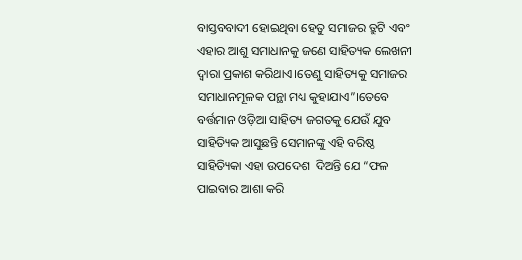ବାସ୍ତବବାଦୀ ହୋଇଥିବା ହେତୁ ସମାଜର ତ୍ରୁଟି ଏବଂ ଏହାର ଆଶୁ ସମାଧାନକୁ ଜଣେ ସାହିତ୍ୟକ ଲେଖନୀ ଦ୍ୱାରା ପ୍ରକାଶ କରିଥାଏ।ତେଣୁ ସାହିତ୍ୟକୁ ସମାଜର ସମାଧାନମୂଳକ ପନ୍ଥା ମଧ୍ୟ କୁହାଯାଏ”।ତେବେ ବର୍ତ୍ତମାନ ଓଡ଼ିଆ ସାହିତ୍ୟ ଜଗତକୁ ଯେଉଁ ଯୁବ ସାହିତ୍ୟିକ ଆସୁଛନ୍ତି ସେମାନଙ୍କୁ ଏହି ବରିଷ୍ଠ ସାହିତ୍ୟିକା ଏହା ଉପଦେଶ  ଦିଅନ୍ତି ଯେ “ଫଳ ପାଇବାର ଆଶା କରି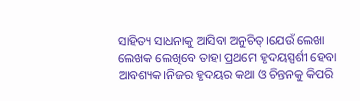ସାହିତ୍ୟ ସାଧନାକୁ ଆସିବା ଅନୁଚିତ୍।ଯେଉଁ ଲେଖା ଲେଖକ ଲେଖିବେ ତାହା ପ୍ରଥମେ ହୃଦୟସ୍ପର୍ଶୀ ହେବା ଆବଶ୍ୟକ।ନିଜର ହୃଦୟର କଥା ଓ ଚିନ୍ତନକୁ କିପରି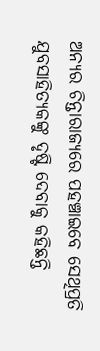ଅନ୍ୟର ଚିନ୍ତାରାଜ୍ୟରେ ପହଞ୍ଚାଇବେ ସେଥିପ୍ରତି ଯୁବସାହିତ୍ୟକଙ୍କୁ ଦୃଷ୍ଟି ଦେବାକୁ କହିଛନ୍ତି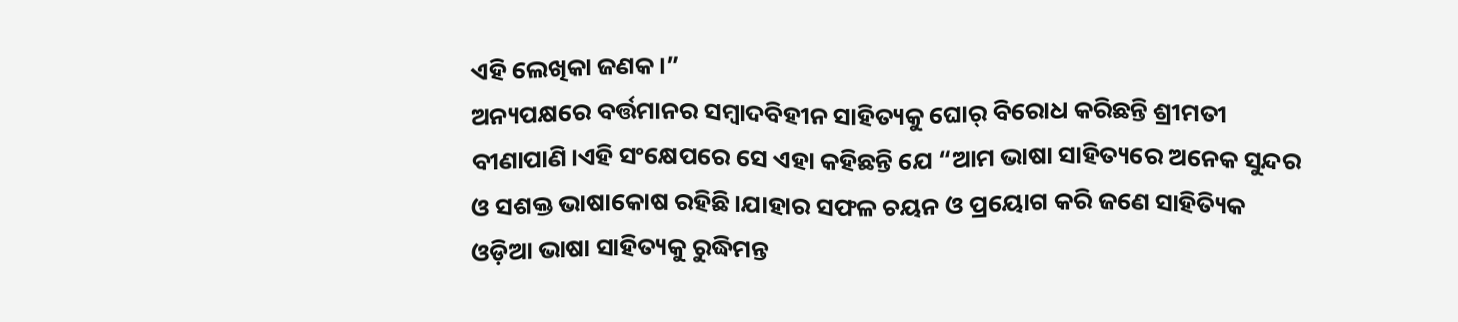ଏହି ଲେଖିକା ଜଣକ।”
ଅନ୍ୟପକ୍ଷରେ ବର୍ତ୍ତମାନର ସମ୍ବାଦବିହୀନ ସାହିତ୍ୟକୁ ଘୋର୍ ବିରୋଧ କରିଛନ୍ତି ଶ୍ରୀମତୀ ବୀଣାପାଣି।ଏହି ସଂକ୍ଷେପରେ ସେ ଏହା କହିଛନ୍ତି ଯେ “ଆମ ଭାଷା ସାହିତ୍ୟରେ ଅନେକ ସୁନ୍ଦର ଓ ସଶକ୍ତ ଭାଷାକୋଷ ରହିଛି।ଯାହାର ସଫଳ ଚୟନ ଓ ପ୍ରୟୋଗ କରି ଜଣେ ସାହିତ୍ୟିକ ଓଡ଼ିଆ ଭାଷା ସାହିତ୍ୟକୁ ରୁଦ୍ଧିମନ୍ତ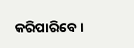କରିପାରିବେ।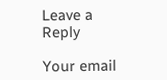Leave a Reply

Your email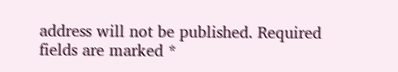address will not be published. Required fields are marked *